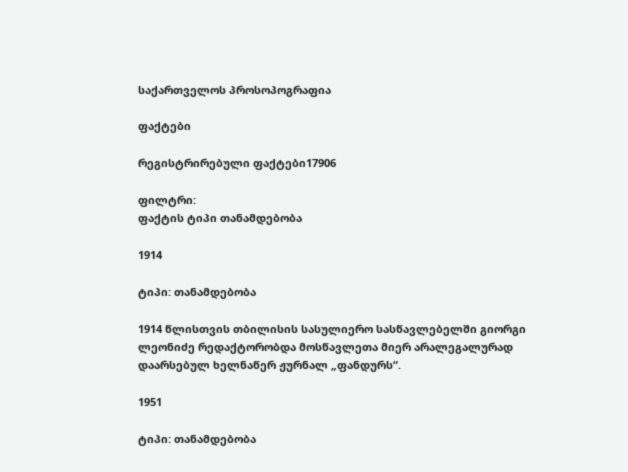საქართველოს პროსოპოგრაფია

ფაქტები

რეგისტრირებული ფაქტები17906

ფილტრი:
ფაქტის ტიპი თანამდებობა

1914

ტიპი: თანამდებობა

1914 წლისთვის თბილისის სასულიერო სასწავლებელში გიორგი ლეონიძე რედაქტორობდა მოსწავლეთა მიერ არალეგალურად დაარსებულ ხელნაწერ ჟურნალ „ფანდურს“.

1951

ტიპი: თანამდებობა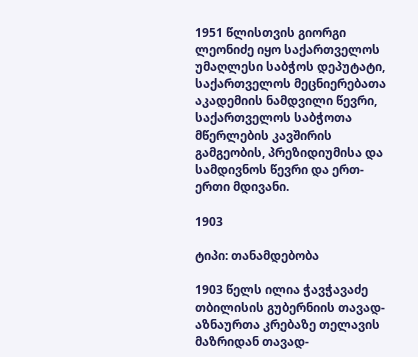1951 წლისთვის გიორგი ლეონიძე იყო საქართველოს უმაღლესი საბჭოს დეპუტატი, საქართველოს მეცნიერებათა აკადემიის ნამდვილი წევრი, საქართველოს საბჭოთა მწერლების კავშირის გამგეობის, პრეზიდიუმისა და სამდივნოს წევრი და ერთ-ერთი მდივანი.

1903

ტიპი: თანამდებობა

1903 წელს ილია ჭავჭავაძე თბილისის გუბერნიის თავად-აზნაურთა კრებაზე თელავის მაზრიდან თავად-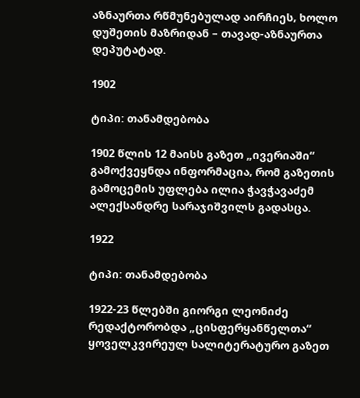აზნაურთა რწმუნებულად აირჩიეს, ხოლო დუშეთის მაზრიდან – თავად-აზნაურთა დეპუტატად.

1902

ტიპი: თანამდებობა

1902 წლის 12 მაისს გაზეთ „ივერიაში“ გამოქვეყნდა ინფორმაცია, რომ გაზეთის გამოცემის უფლება ილია ჭავჭავაძემ ალექსანდრე სარაჯიშვილს გადასცა.

1922

ტიპი: თანამდებობა

1922-23 წლებში გიორგი ლეონიძე რედაქტორობდა „ცისფერყანწელთა“ ყოველკვირეულ სალიტერატურო გაზეთ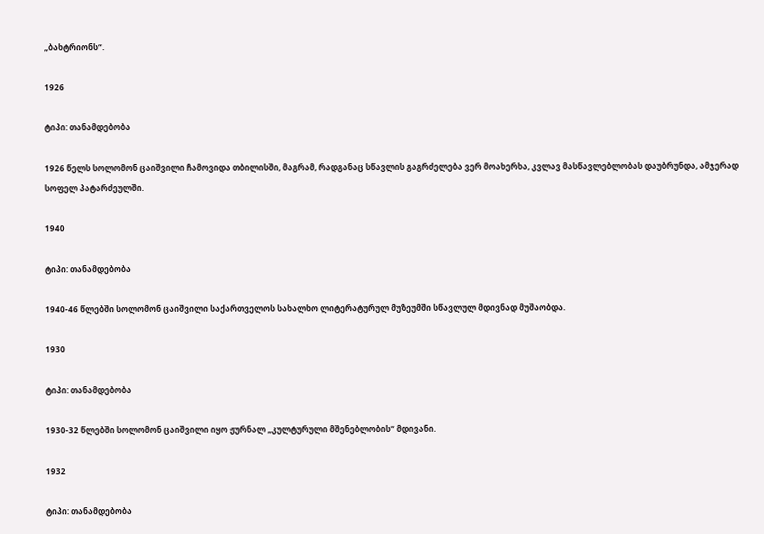„ბახტრიონს“.

1926

ტიპი: თანამდებობა

1926 წელს სოლომონ ცაიშვილი ჩამოვიდა თბილისში, მაგრამ, რადგანაც სწავლის გაგრძელება ვერ მოახერხა, კვლავ მასწავლებლობას დაუბრუნდა, ამჯერად სოფელ პატარძეულში.

1940

ტიპი: თანამდებობა

1940-46 წლებში სოლომონ ცაიშვილი საქართველოს სახალხო ლიტერატურულ მუზეუმში სწავლულ მდივნად მუშაობდა.

1930

ტიპი: თანამდებობა

1930-32 წლებში სოლომონ ცაიშვილი იყო ჟურნალ „კულტურული მშენებლობის“ მდივანი.

1932

ტიპი: თანამდებობა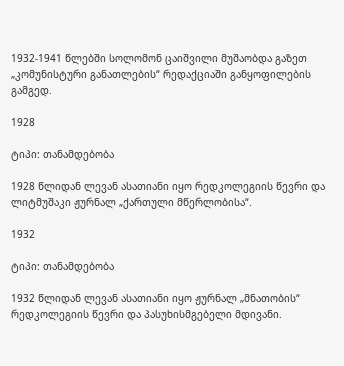1932-1941 წლებში სოლომონ ცაიშვილი მუშაობდა გაზეთ „კომუნისტური განათლების“ რედაქციაში განყოფილების გამგედ.

1928

ტიპი: თანამდებობა

1928 წლიდან ლევან ასათიანი იყო რედკოლეგიის წევრი და ლიტმუშაკი ჟურნალ „ქართული მწერლობისა“.

1932

ტიპი: თანამდებობა

1932 წლიდან ლევან ასათიანი იყო ჟურნალ „მნათობის“ რედკოლეგიის წევრი და პასუხისმგებელი მდივანი.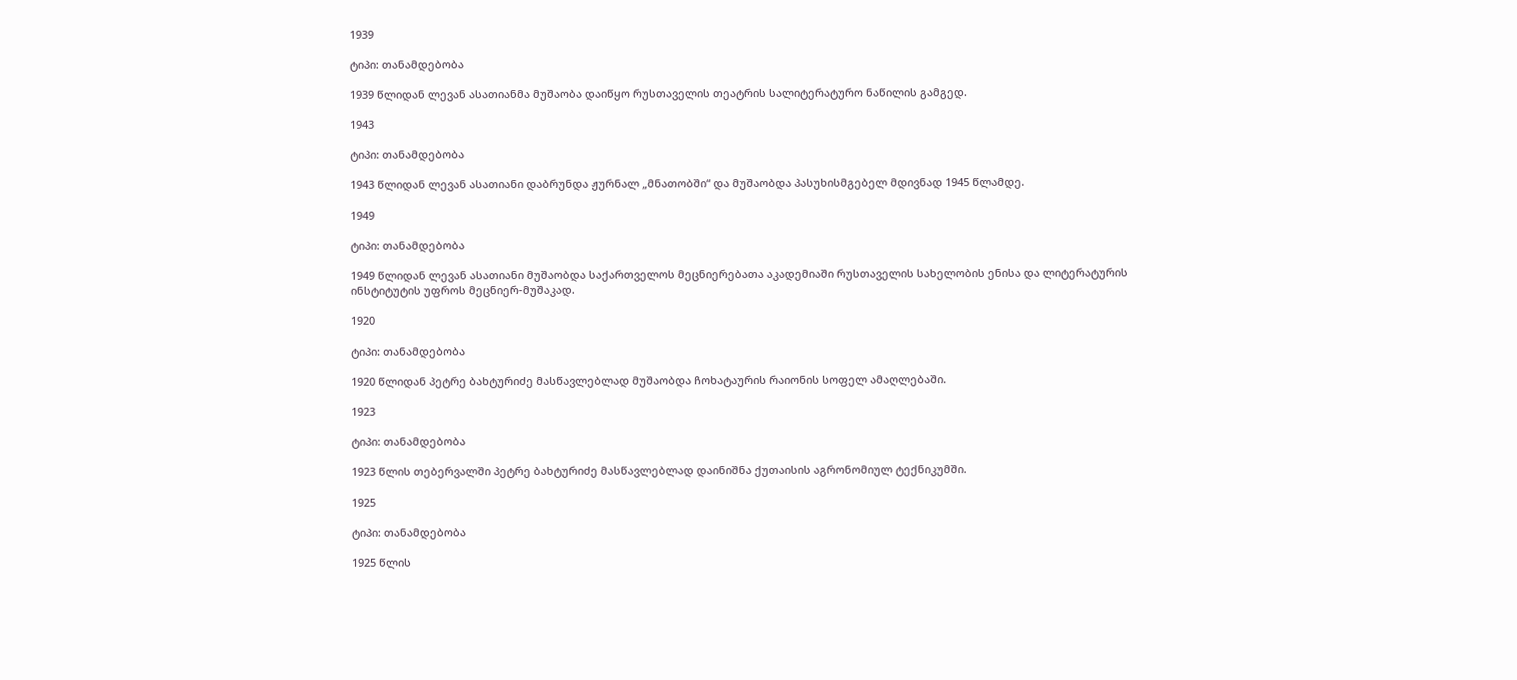1939

ტიპი: თანამდებობა

1939 წლიდან ლევან ასათიანმა მუშაობა დაიწყო რუსთაველის თეატრის სალიტერატურო ნაწილის გამგედ.

1943

ტიპი: თანამდებობა

1943 წლიდან ლევან ასათიანი დაბრუნდა ჟურნალ „მნათობში“ და მუშაობდა პასუხისმგებელ მდივნად 1945 წლამდე.

1949

ტიპი: თანამდებობა

1949 წლიდან ლევან ასათიანი მუშაობდა საქართველოს მეცნიერებათა აკადემიაში რუსთაველის სახელობის ენისა და ლიტერატურის ინსტიტუტის უფროს მეცნიერ-მუშაკად.

1920

ტიპი: თანამდებობა

1920 წლიდან პეტრე ბახტურიძე მასწავლებლად მუშაობდა ჩოხატაურის რაიონის სოფელ ამაღლებაში.

1923

ტიპი: თანამდებობა

1923 წლის თებერვალში პეტრე ბახტურიძე მასწავლებლად დაინიშნა ქუთაისის აგრონომიულ ტექნიკუმში.

1925

ტიპი: თანამდებობა

1925 წლის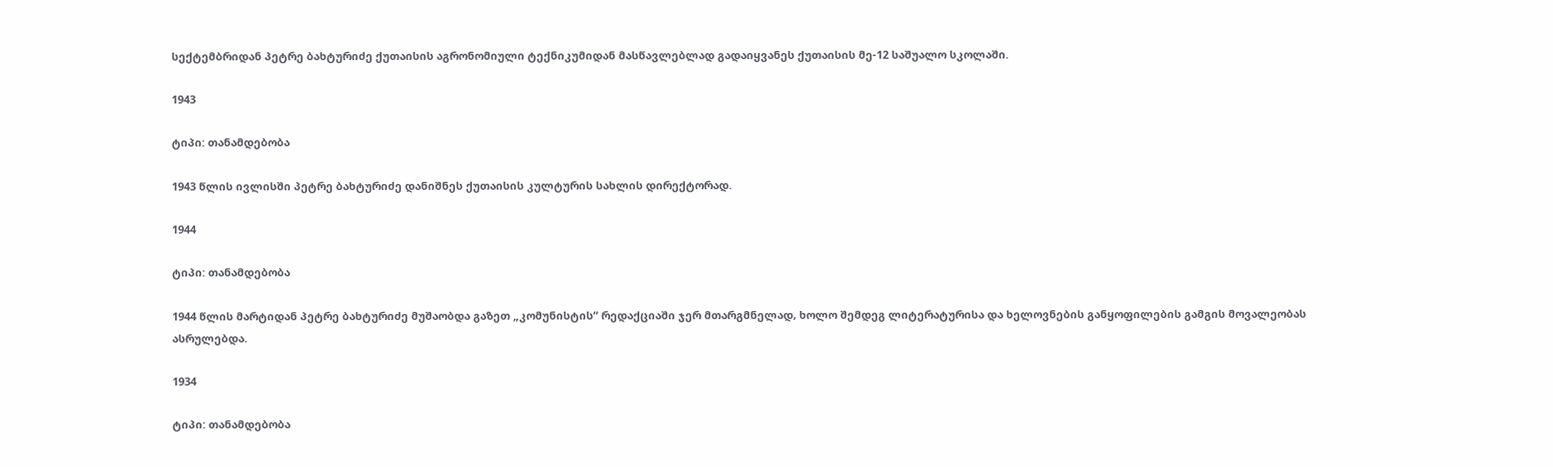სექტემბრიდან პეტრე ბახტურიძე ქუთაისის აგრონომიული ტექნიკუმიდან მასწავლებლად გადაიყვანეს ქუთაისის მე-12 საშუალო სკოლაში.

1943

ტიპი: თანამდებობა

1943 წლის ივლისში პეტრე ბახტურიძე დანიშნეს ქუთაისის კულტურის სახლის დირექტორად.

1944

ტიპი: თანამდებობა

1944 წლის მარტიდან პეტრე ბახტურიძე მუშაობდა გაზეთ „კომუნისტის“ რედაქციაში ჯერ მთარგმნელად, ხოლო შემდეგ ლიტერატურისა და ხელოვნების განყოფილების გამგის მოვალეობას ასრულებდა.

1934

ტიპი: თანამდებობა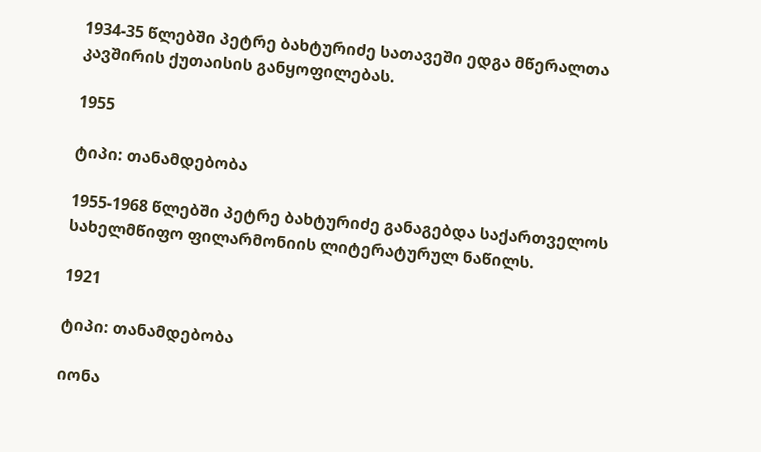1934-35 წლებში პეტრე ბახტურიძე სათავეში ედგა მწერალთა კავშირის ქუთაისის განყოფილებას.

1955

ტიპი: თანამდებობა

1955-1968 წლებში პეტრე ბახტურიძე განაგებდა საქართველოს სახელმწიფო ფილარმონიის ლიტერატურულ ნაწილს.

1921

ტიპი: თანამდებობა

იონა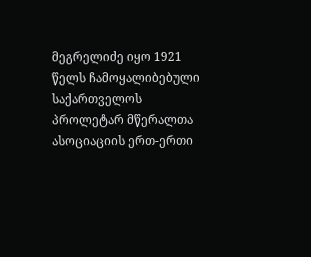მეგრელიძე იყო 1921 წელს ჩამოყალიბებული საქართველოს პროლეტარ მწერალთა ასოციაციის ერთ-ერთი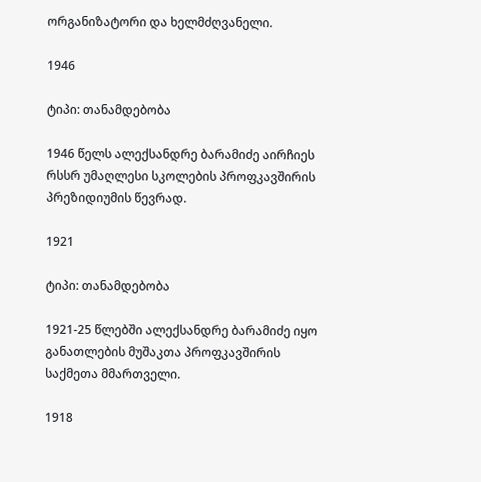ორგანიზატორი და ხელმძღვანელი.

1946

ტიპი: თანამდებობა

1946 წელს ალექსანდრე ბარამიძე აირჩიეს რსსრ უმაღლესი სკოლების პროფკავშირის პრეზიდიუმის წევრად.

1921

ტიპი: თანამდებობა

1921-25 წლებში ალექსანდრე ბარამიძე იყო განათლების მუშაკთა პროფკავშირის საქმეთა მმართველი.

1918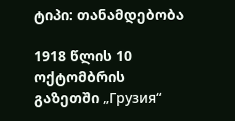ტიპი: თანამდებობა

1918 წლის 10 ოქტომბრის გაზეთში „Грузия“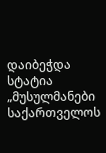დაიბეჭდა სტატია „მუსულმანები საქართველოს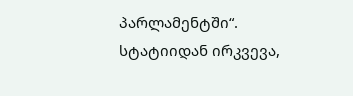პარლამენტში“. სტატიიდან ირკვევა,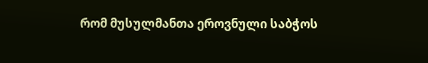რომ მუსულმანთა ეროვნული საბჭოს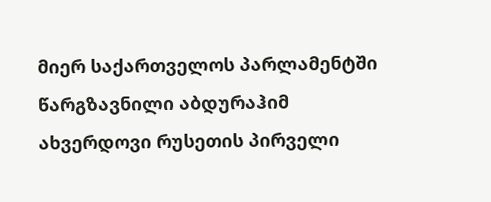მიერ საქართველოს პარლამენტში წარგზავნილი აბდურაჰიმ ახვერდოვი რუსეთის პირველი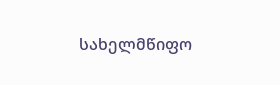სახელმწიფო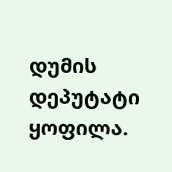დუმის დეპუტატი ყოფილა.